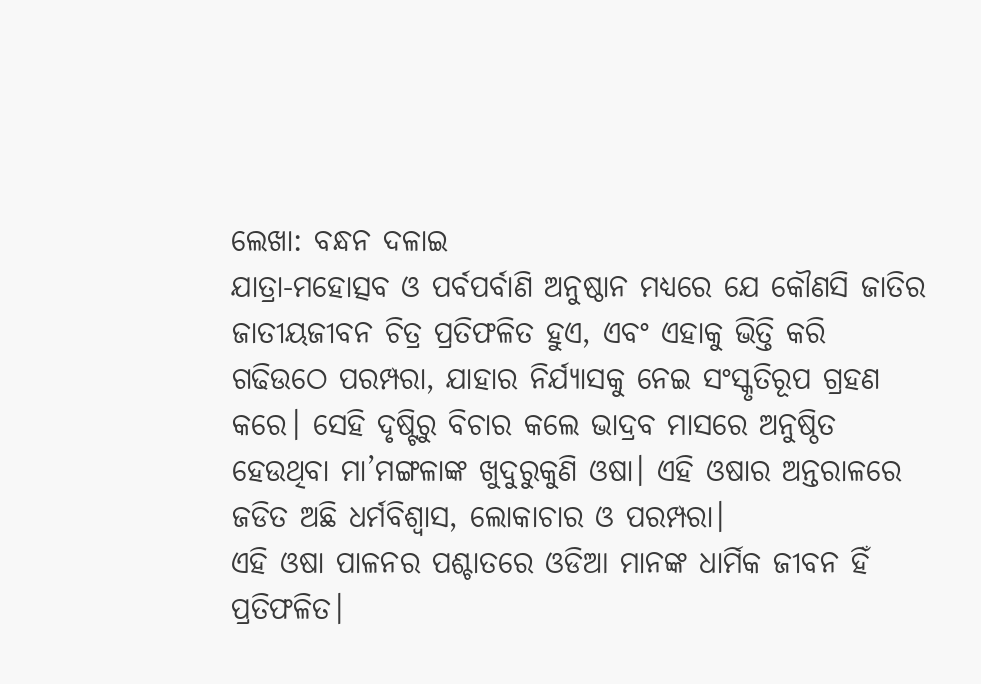ଲେଖା: ବନ୍ଧନ ଦଳାଇ
ଯାତ୍ରା-ମହୋତ୍ସବ ଓ ପର୍ବପର୍ବାଣି ଅନୁଷ୍ଠାନ ମଧ୍ୟରେ ଯେ କୌଣସି ଜାତିର ଜାତୀୟଜୀବନ ଚିତ୍ର ପ୍ରତିଫଳିତ ହୁଏ, ଏବଂ ଏହାକୁ ଭିତ୍ତି କରି ଗଢିଉଠେ ପରମ୍ପରା, ଯାହାର ନିର୍ଯ୍ୟାସକୁ ନେଇ ସଂସ୍କୃତିରୂପ ଗ୍ରହଣ କରେ। ସେହି ଦୃଷ୍ଟିରୁ ବିଚାର କଲେ ଭାଦ୍ରବ ମାସରେ ଅନୁଷ୍ଠିତ ହେଉଥିବା ମା’ମଙ୍ଗଳାଙ୍କ ଖୁଦୁରୁକୁଣି ଓଷା। ଏହି ଓଷାର ଅନ୍ତରାଳରେ ଜଡିତ ଅଛି ଧର୍ମବିଶ୍ୱାସ, ଲୋକାଚାର ଓ ପରମ୍ପରା।
ଏହି ଓଷା ପାଳନର ପଶ୍ଚାତରେ ଓଡିଆ ମାନଙ୍କ ଧାର୍ମିକ ଜୀବନ ହିଁ ପ୍ରତିଫଳିତ।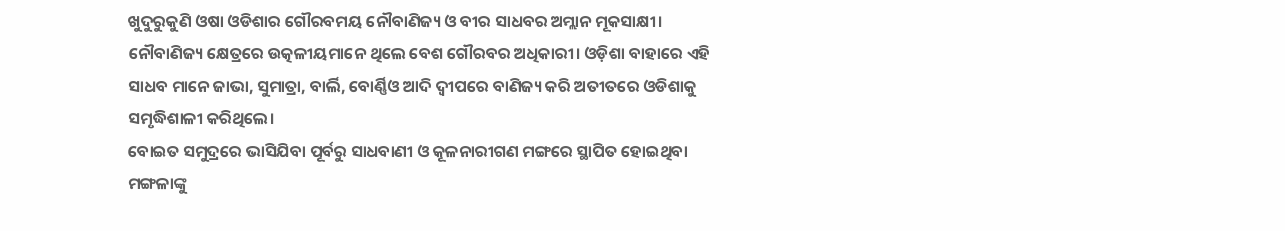ଖୁଦୁରୁକୁଣି ଓଷା ଓଡିଶାର ଗୌରବମୟ ନୌବାଣିଜ୍ୟ ଓ ବୀର ସାଧବର ଅମ୍ଲାନ ମୂକସାକ୍ଷୀ। ନୌବାଣିଜ୍ୟ କ୍ଷେତ୍ରରେ ଉତ୍କଳୀୟମାନେ ଥିଲେ ବେଶ ଗୌରବର ଅଧିକାରୀ। ଓଡ଼ିଶା ବାହାରେ ଏହି ସାଧବ ମାନେ ଜାଭା, ସୁମାତ୍ରା, ବାର୍ଲି, ବୋର୍ଣ୍ଣିଓ ଆଦି ଦ୍ୱୀପରେ ବାଣିଜ୍ୟ କରି ଅତୀତରେ ଓଡିଶାକୁ ସମୃଦ୍ଧିଶାଳୀ କରିଥିଲେ।
ବୋଇତ ସମୁଦ୍ରରେ ଭାସିଯିବା ପୂର୍ବରୁ ସାଧବାଣୀ ଓ କୂଳନାରୀଗଣ ମଙ୍ଗରେ ସ୍ଥାପିତ ହୋଇଥିବା ମଙ୍ଗଳାଙ୍କୁ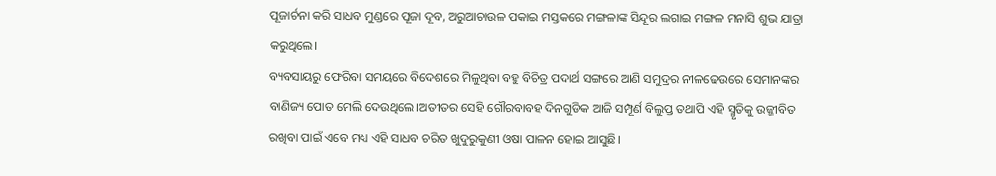ପୂଜାର୍ଚନା କରି ସାଧବ ମୁଣ୍ଡରେ ପୂଜା ଦୂବ, ଅରୁଆଚାଉଳ ପକାଇ ମସ୍ତକରେ ମଙ୍ଗଳାଙ୍କ ସିନ୍ଦୂର ଲଗାଇ ମଙ୍ଗଳ ମନାସି ଶୁଭ ଯାତ୍ରା କରୁଥିଲେ।
ବ୍ୟବସାୟରୁ ଫେରିବା ସମୟରେ ବିଦେଶରେ ମିଳୁଥିବା ବହୁ ବିଚିତ୍ର ପଦାର୍ଥ ସଙ୍ଗରେ ଆଣି ସମୁଦ୍ରର ନୀଳଢେଉରେ ସେମାନଙ୍କର ବାଣିଜ୍ୟ ପୋତ ମେଲି ଦେଉଥିଲେ।ଅତୀତର ସେହି ଗୌରବାବହ ଦିନଗୁଡିକ ଆଜି ସମ୍ପୂର୍ଣ ବିଲୁପ୍ତ ତଥାପି ଏହି ସ୍ମୃତିକୁ ଉଜ୍ଜୀବିତ ରଖିବା ପାଇଁ ଏବେ ମଧ୍ୟ ଏହି ସାଧବ ଚରିତ ଖୁଦୁରୁକୁଣୀ ଓଷା ପାଳନ ହୋଇ ଆସୁଛି।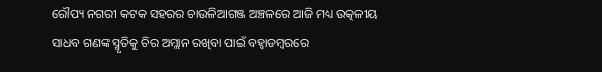ରୌପ୍ୟ ନଗରୀ କଟକ ସହରର ଚାଉଳିଆଗଞ୍ଜ ଅଞ୍ଚଳରେ ଆଜି ମଧ୍ୟ ଉତ୍କଳୀୟ ସାଧବ ଗଣଙ୍କ ସ୍ମୃତିକୁ ଚିର ଅମ୍ଲାନ ରଖିବା ପାଇଁ ବହ୍ୱାଡମ୍ବରରେ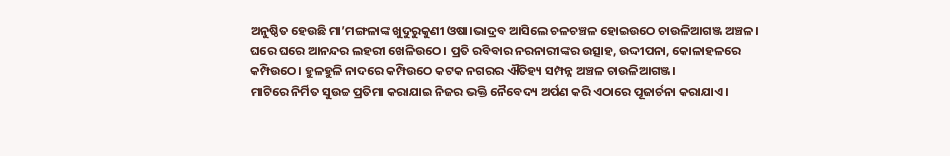ଅନୁଷ୍ଠିତ ହେଉଛି ମା’ମଙ୍ଗଳାଙ୍କ ଖୁଦୁରୁକୁଣୀ ଓଷା।ଭାଦ୍ରବ ଆସିଲେ ଚଳଚଞ୍ଚଳ ହୋଇଉଠେ ଚାଉଳିଆଗଞ୍ଜ ଅଞ୍ଚଳ। ଘରେ ଘରେ ଆନନ୍ଦର ଲହରୀ ଖେଳିଉଠେ। ପ୍ରତି ରବିବାର ନରନାରୀଙ୍କର ଉତ୍ସାହ, ଉଦ୍ଦୀପନା, କୋଳାହଳରେ କମ୍ପିଉଠେ। ହୁଳହୁଳି ନାଦରେ କମ୍ପିଉଠେ କଟକ ନଗରର ଐତିହ୍ୟ ସମ୍ପନ୍ନ ଅଞ୍ଚଳ ଚାଉଳିଆଗଞ୍ଜ।
ମାଟିରେ ନିର୍ମିତ ସୁଉଚ୍ଚ ପ୍ରତିମା କରାଯାଇ ନିଜର ଭକ୍ତି ନୈବେଦ୍ୟ ଅର୍ପଣ କରି ଏଠାରେ ପୂଜାର୍ଚନା କରାଯାଏ।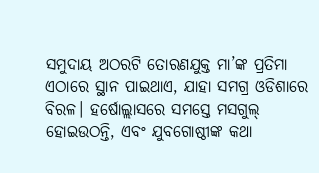ସମୁଦାୟ ଅଠରଟି ତୋରଣଯୁକ୍ତ ମା’ଙ୍କ ପ୍ରତିମା ଏଠାରେ ସ୍ଥାନ ପାଇଥାଏ, ଯାହା ସମଗ୍ର ଓଡିଶାରେ ବିରଳ। ହର୍ଷୋଲ୍ଲାସରେ ସମସ୍ତେ ମସଗୁଲ୍ ହୋଇଉଠନ୍ତି, ଏବଂ ଯୁବଗୋଷ୍ଠୀଙ୍କ କଥା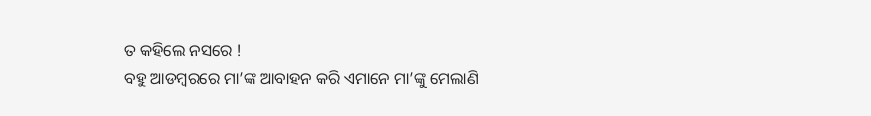ତ କହିଲେ ନସରେ !
ବହୁ ଆଡମ୍ବରରେ ମା’ଙ୍କ ଆବାହନ କରି ଏମାନେ ମା’ଙ୍କୁ ମେଲାଣି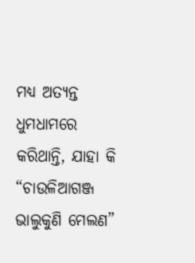ମଧ୍ୟ ଅତ୍ୟନ୍ତ ଧୁମଧାମରେ କରିଥାନ୍ତି, ଯାହା କି “ଚାଉଳିଆଗଞ୍ଜ ଭାଲୁକୁଣି ମେଲଣ”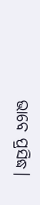ଭାବେ ପ୍ରସିଦ୍ଧ।